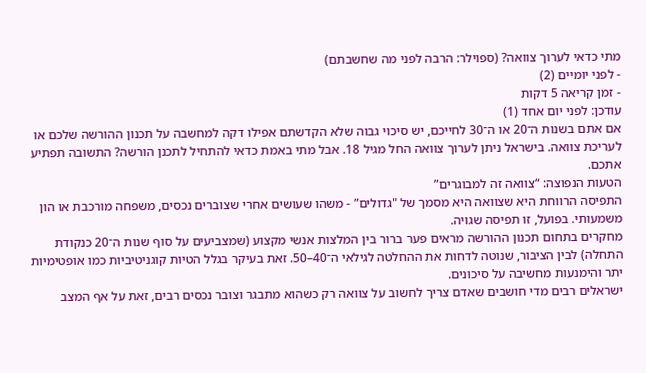מתי כדאי לערוך צוואה? (ספוילר: הרבה לפני מה שחשבתם)
- לפני יומיים (2)
- זמן קריאה 5 דקות
עודכן: לפני יום אחד (1)
אם אתם בשנות ה־20 או ה־30 לחייכם, יש סיכוי גבוה שלא הקדשתם אפילו דקה למחשבה על תכנון ההורשה שלכם או לעריכת צוואה. בישראל ניתן לערוך צוואה החל מגיל 18. אבל מתי באמת כדאי להתחיל לתכנן הורשה? התשובה תפתיע אתכם.
הטעות הנפוצה: “צוואה זה למבוגרים”
התפיסה הרווחת היא שצוואה היא מסמך של "גדולים” - משהו שעושים אחרי שצוברים נכסים, משפחה מורכבת או הון משמעותי. בפועל, זו תפיסה שגויה.
מחקרים בתחום תכנון ההורשה מראים פער ברור בין המלצות אנשי מקצוע (שמצביעים על סוף שנות ה־20 כנקודת התחלה) לבין הציבור, שנוטה לדחות את ההחלטה לגילאי ה־40–50. זאת בעיקר בגלל הטיות קוגניטיביות כמו אופטימיות יתר והימנעות מחשיבה על סיכונים.
ישראלים רבים מדי חושבים שאדם צריך לחשוב על צוואה רק כשהוא מתבגר וצובר נכסים רבים, זאת על אף המצב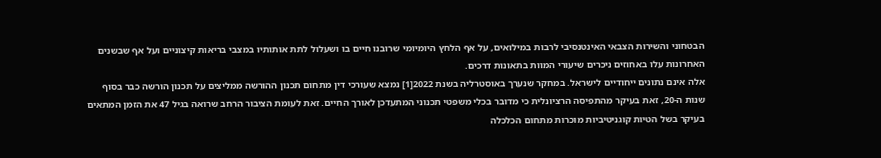הבטחוני והשירות הצבאי האינטנסיבי לרבות במילואים, על אף הלחץ היומיומי שרובנו חיים בו ושעלול לתת אותותיו במצבי בריאות קיצוניים ועל אף שבשנים האחרונות עלו באחוזים ניכרים שיעורי המוות בתאונות דרכים.
אלה אינם נתונים ייחודיים לישראל. במחקר שנערך באוסטרליה בשנת 2022[1] נמצא שעורכי דין מתחום תכנון ההורשה ממליצים על תכנון הורשה כבר בסוף שנות ה-20, זאת בעיקר מהתפיסה הרציונלית כי מדובר בכלי משפטי תכנוני המתעדכן לאורך החיים. זאת לעומת הציבור הרחב שרואה בגיל 47 את הזמן המתאים בעיקר בשל הטיות קוגניטיביות מוכרות מתחום הכלכלה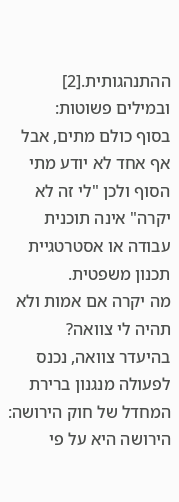ההתנהגותית.[2]
ובמילים פשוטות:
בסוף כולם מתים, אבל אף אחד לא יודע מתי הסוף ולכן "לי זה לא יקרה" אינה תוכנית עבודה או אסטרטגיית תכנון משפטית.
מה יקרה אם אמות ולא תהיה לי צוואה?
בהיעדר צוואה, נכנס לפעולה מנגנון ברירת המחדל של חוק הירושה:
הירושה היא על פי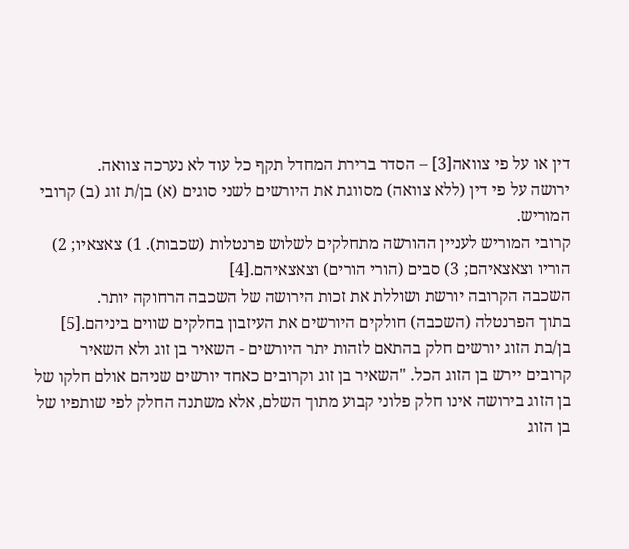דין או על פי צוואה[3] – הסדר ברירת המחדל תקף כל עוד לא נערכה צוואה.
ירושה על פי דין (ללא צוואה) מסווגת את היורשים לשני סוגים (א) בן/ת זוג (ב) קרובי המוריש.
קרובי המוריש לעניין ההורשה מתחלקים לשלוש פרנטלות (שכבות). 1) צאצאיו; 2) הוריו וצאצאיהם; 3) סבים (הורי הורים) וצאצאיהם.[4]
השכבה הקרובה יורשת ושוללת את זכות הירושה של השכבה הרחוקה יותר.
בתוך הפרנטלה (השכבה) חולקים היורשים את העיזבון בחלקים שווים ביניהם.[5]
בן/בת הזוג יורשים חלק בהתאם לזהות יתר היורשים - השאיר בן זוג ולא השאיר קרובים יירש בן הזוג הכל. "השאיר בן זוג וקרובים כאחד יורשים שניהם אולם חלקו של בן הזוג בירושה אינו חלק פלוני קבוע מתוך השלם, אלא משתנה החלק לפי שותפיו של בן הזוג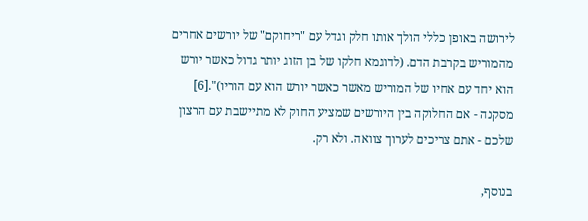לירושה באופן כללי הולך אותו חלק וגדל עם "ריחוקם" של יורשים אחרים מהמוריש בקרבת הדם. (לדוגמא חלקו של בן הזוג יותר גדול כאשר יורש הוא יחד עם אחיו של המוריש מאשר כאשר יורש הוא עם הוריו)".[6]
מסקנה - אם החלוקה בין היורשים שמציע החוק לא מתיישבת עם הרצון שלכם - אתם צריכים לערוך צוואה. ולא רק.

בנוסף,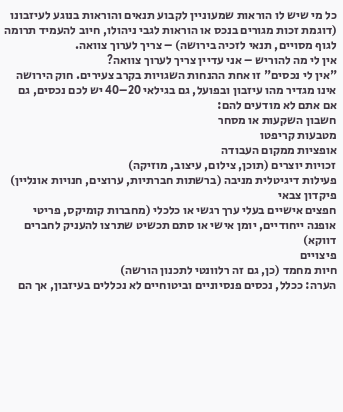כל מי שיש לו הוראות שמעוניין לקבוע תנאים והוראות בנוגע לעיזבונו (דוגמת זכות מגורים בנכס או הוראות לגבי ניהולו, חיוב להעמיד תרומה לגוף מסויים, תנאי לזכיה בירושה) – צריך לערוך צוואה.
אין לי מה להוריש – אני עדיין צריך לערוך צוואה?
"אין לי נכסים" זו אחת ההנחות השגויות בקרב צעירים. חוק הירושה אינו מגדיר מהו עיזבון ובפועל, גם בגילאי 20–40 יש לכם נכסים, גם אם אתם לא מודעים להם:
חשבון השקעות או מסחר
מטבעות קריפטו
אופציות ממקום העבודה
זכויות יוצרים (תוכן, צילום, עיצוב, מוזיקה)
פעילות דיגיטלית מניבה (ברשתות חברתיות, ערוצים, חנויות אונליין)
פיקדון צבאי
חפצים אישיים בעלי ערך רגשי או כלכלי (מחברות קומיקס, פריטי אופנה ייחודיים, יומן אישי או סתם תכשיט שתרצו להעניק לחברים דווקא)
פיצויים
חיות מחמד (כן, גם זה רלוונטי לתכנון הורשה)
הערה: ככלל, נכסים פנסיוניים וביטוחיים לא נכללים בעיזבון, אך הם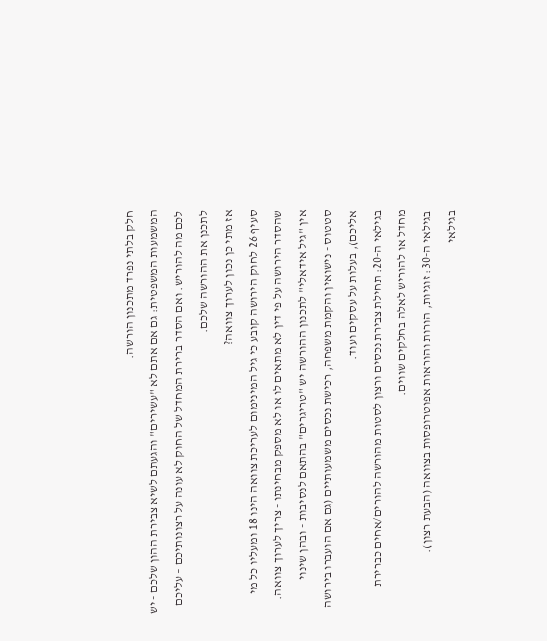חלק בלתי נפרד מתכנון הורשה.
המשמעות המשפטית: גם אם אתם לא "עשירים" והגעתם לשיא צבירת ההון שלכם - יש לכם מה להוריש. ואם הסדר ברירת המחדל של החוק לא עונה על רצונותיכם – עליכם לתכנן את ההורשה שלכם.
אז מתי כן נכון לערוך צוואה?
סעיף 26 לחוק הירושה קובע כי גיל המינימום לעריכת צוואה הינו 18 ומעליו כל מי שהסדר הירושה על פי דין לא מתאים לו או לא מספק מבחינתו - צריך לערוך צוואה. אין "גיל אידאלי" לתכנון ההורשה יש "טריגרים" בהתאם לנסיבות - ובהן שינוי סטטוס - נישואין והקמת משפחה, רכישת נכסים משמעותיים (גם אם הועברו בירושה אליכם), בעלות על עסקים ועוד.
בגילאי ה-20: תחילת צבירת נכסים ורצון לסטות מהורשה להורים/אחים כברירת מחדל או להוריש לאלה בחלקים שווים.
בגילאי ה-30: זוגיות, הורות והוראות אפוטרופסות בצוואה (הבעת רצון).
בגילאי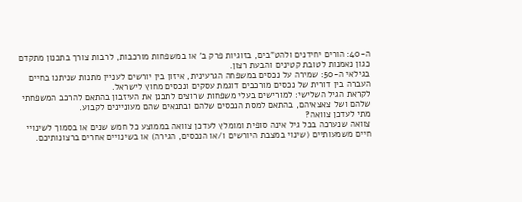ה-40: הורים יחידנים ולהט"בים, בזוגיות פרק ב' או במשפחות מורכבות, לרבות צורך בתכנון מתקדם כגון נאמנות לטובת קטינים והבעת רצון.
בגילאי ה-50: שמירה על נכסים במשפחה הגרעינית, איזון בין יורשים לעניין מתנות שניתנו בחיים העברה בין דורית של נכסים מורכבים דוגמת עסקים ונכסים מחוץ לישראל.
לקראת הגיל השלישי: למורישים בעלי משפחות שרוצים לתכנן את העיזבון בהתאם להרכב המשפחתי שלהם ושל צאצאיהם, בהתאם למסת הנכסים שלהם ובתנאים שהם מעוניינים לקבוע.
מתי לעדכן צוואה?
צוואה שנערכה בכל גיל אינה סופית ומומלץ לעדכן צוואה בממוצע כל חמש שנים או בסמוך לשינויי חיים משמעותיים (שינוי במצבת היורשים ו/או הנכסים, הגירה) או בשינויים אחרים ברצונותיכם.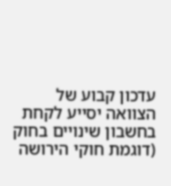עדכון קבוע של הצוואה יסייע לקחת בחשבון שינויים בחוק (דוגמת חוקי הירושה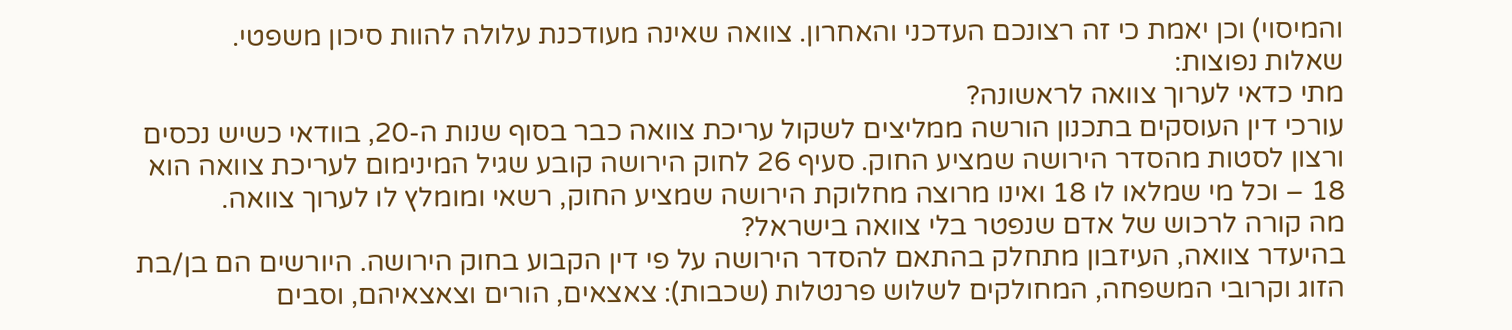והמיסוי) וכן יאמת כי זה רצונכם העדכני והאחרון. צוואה שאינה מעודכנת עלולה להוות סיכון משפטי.
שאלות נפוצות:
מתי כדאי לערוך צוואה לראשונה?
עורכי דין העוסקים בתכנון הורשה ממליצים לשקול עריכת צוואה כבר בסוף שנות ה-20, בוודאי כשיש נכסים ורצון לסטות מהסדר הירושה שמציע החוק. סעיף 26 לחוק הירושה קובע שגיל המינימום לעריכת צוואה הוא 18 – וכל מי שמלאו לו 18 ואינו מרוצה מחלוקת הירושה שמציע החוק, רשאי ומומלץ לו לערוך צוואה.
מה קורה לרכוש של אדם שנפטר בלי צוואה בישראל?
בהיעדר צוואה, העיזבון מתחלק בהתאם להסדר הירושה על פי דין הקבוע בחוק הירושה. היורשים הם בן/בת הזוג וקרובי המשפחה, המחולקים לשלוש פרנטלות (שכבות): צאצאים, הורים וצאצאיהם, וסבים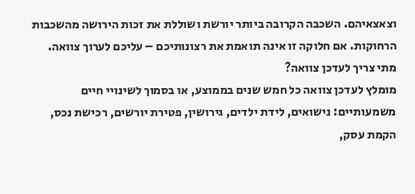וצאצאיהם. השכבה הקרובה ביותר יורשת ושוללת את זכות הירושה מהשכבות הרחוקות. אם חלוקה זו אינה תואמת את רצונותיכם – עליכם לערוך צוואה.
מתי צריך לעדכן צוואה?
מומלץ לעדכן צוואה כל חמש שנים בממוצע, או בסמוך לשינויי חיים משמעותיים: נישואים, לידת ילדים, גירושין, פטירת יורשים, רכישת נכס, הקמת עסק,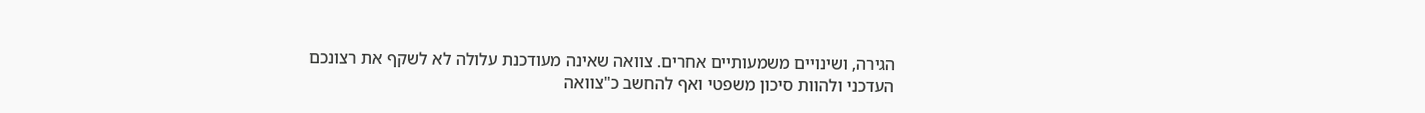הגירה, ושינויים משמעותיים אחרים. צוואה שאינה מעודכנת עלולה לא לשקף את רצונכם העדכני ולהוות סיכון משפטי ואף להחשב כ"צוואה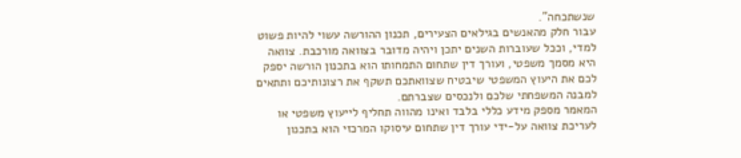שנשתכחה".
עבור חלק מהאנשים בגילאים הצעירים, תכנון ההורשה עשוי להיות פשוט למדי, וככל שעוברות השנים יתכן ויהיה מדובר בצוואה מורכבת. צוואה היא מסמך משפטי, ועורך דין שתחום התמחותו הוא בתכנון הורשה יספק לכם את היעוץ המשפטי שיבטיח שצוואתכם תשקף את רצונותיכם ותתאים למבנה המשפחתי שלכם ולנכסים שצברתם.
המאמר מספק מידע כללי בלבד ואינו מהווה תחליף לייעוץ משפטי או לעריכת צוואה על-ידי עורך דין שתחום עיסוקו המרכזי הוא בתכנון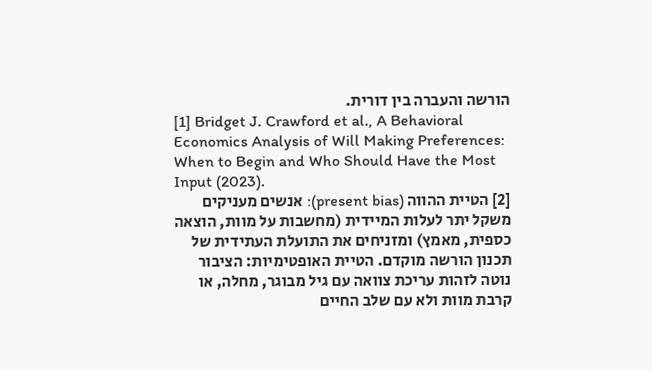הורשה והעברה בין דורית.
[1] Bridget J. Crawford et al., A Behavioral Economics Analysis of Will Making Preferences: When to Begin and Who Should Have the Most Input (2023).
[2] הטיית ההווה (present bias): אנשים מעניקים משקל יתר לעלות המיידית (מחשבות על מוות, הוצאה כספית, מאמץ) ומזניחים את התועלת העתידית של תכנון הורשה מוקדם. הטיית האופטימיות: הציבור נוטה לזהות עריכת צוואה עם גיל מבוגר, מחלה, או קרבת מוות ולא עם שלב החיים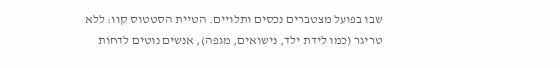שבו בפועל מצטברים נכסים ותלויים. הטיית הסטטוס קוו: ללא טריגר (כמו לידת ילד, נישואים, מגפה), אנשים נוטים לדחות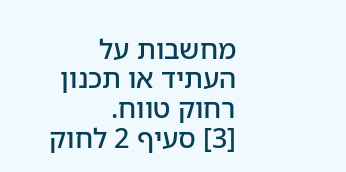מחשבות על העתיד או תכנון רחוק טווח.
[3] סעיף 2 לחוק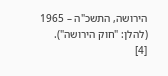הירושה, התשכ"ה – 1965 (להלן: "חוק הירושה").
[4]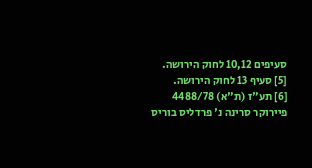סעיפים 10,12 לחוק הירושה.
[5] סעיף 13 לחוק הירושה.
[6] תע"ז (ת"א) 4488/78 פיירוקר סרינה נ' פרדליס בוריס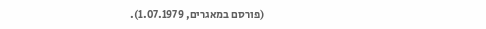(פורסם במאגרים, 1.07.1979).